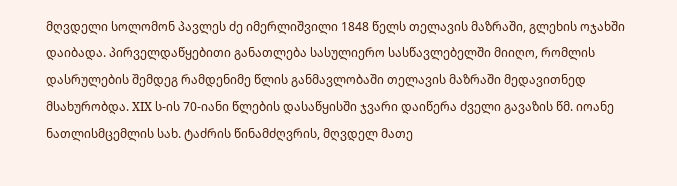მღვდელი სოლომონ პავლეს ძე იმერლიშვილი 1848 წელს თელავის მაზრაში, გლეხის ოჯახში დაიბადა. პირველდაწყებითი განათლება სასულიერო სასწავლებელში მიიღო, რომლის დასრულების შემდეგ რამდენიმე წლის განმავლობაში თელავის მაზრაში მედავითნედ მსახურობდა. XIX ს-ის 70-იანი წლების დასაწყისში ჯვარი დაიწერა ძველი გავაზის წმ. იოანე ნათლისმცემლის სახ. ტაძრის წინამძღვრის, მღვდელ მათე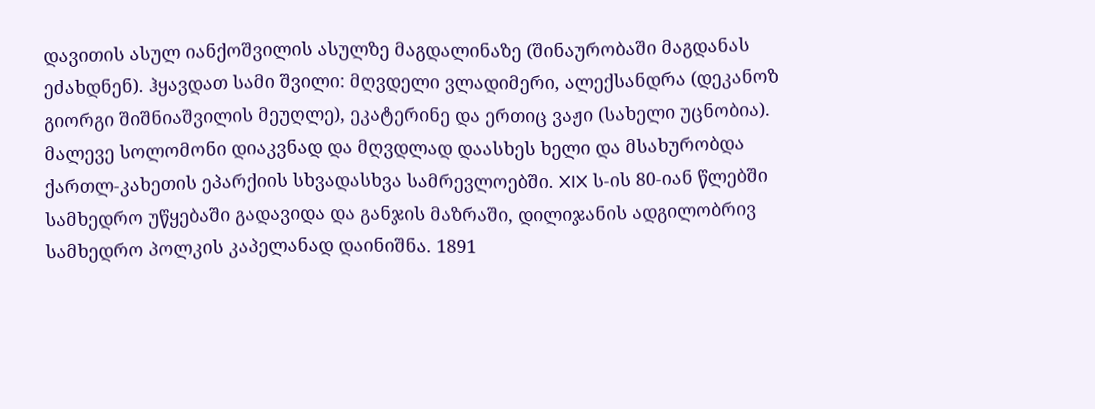დავითის ასულ იანქოშვილის ასულზე მაგდალინაზე (შინაურობაში მაგდანას ეძახდნენ). ჰყავდათ სამი შვილი: მღვდელი ვლადიმერი, ალექსანდრა (დეკანოზ გიორგი შიშნიაშვილის მეუღლე), ეკატერინე და ერთიც ვაჟი (სახელი უცნობია). მალევე სოლომონი დიაკვნად და მღვდლად დაასხეს ხელი და მსახურობდა ქართლ-კახეთის ეპარქიის სხვადასხვა სამრევლოებში. XIX ს-ის 80-იან წლებში სამხედრო უწყებაში გადავიდა და განჯის მაზრაში, დილიჯანის ადგილობრივ სამხედრო პოლკის კაპელანად დაინიშნა. 1891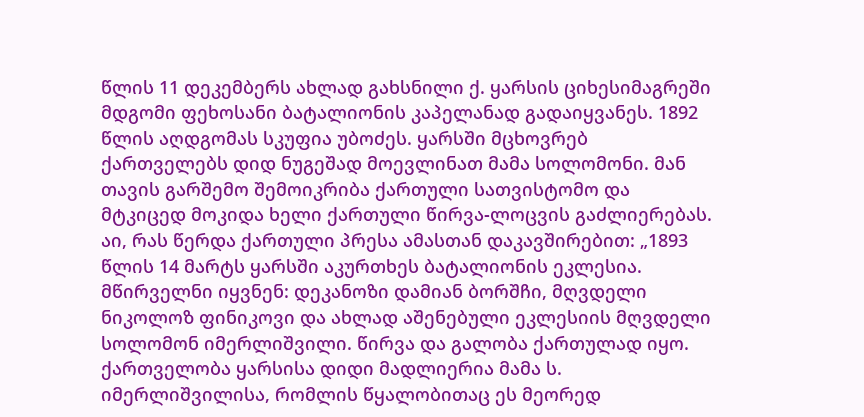წლის 11 დეკემბერს ახლად გახსნილი ქ. ყარსის ციხესიმაგრეში მდგომი ფეხოსანი ბატალიონის კაპელანად გადაიყვანეს. 1892 წლის აღდგომას სკუფია უბოძეს. ყარსში მცხოვრებ ქართველებს დიდ ნუგეშად მოევლინათ მამა სოლომონი. მან თავის გარშემო შემოიკრიბა ქართული სათვისტომო და მტკიცედ მოკიდა ხელი ქართული წირვა-ლოცვის გაძლიერებას. აი, რას წერდა ქართული პრესა ამასთან დაკავშირებით: „1893 წლის 14 მარტს ყარსში აკურთხეს ბატალიონის ეკლესია. მწირველნი იყვნენ: დეკანოზი დამიან ბორშჩი, მღვდელი ნიკოლოზ ფინიკოვი და ახლად აშენებული ეკლესიის მღვდელი სოლომონ იმერლიშვილი. წირვა და გალობა ქართულად იყო. ქართველობა ყარსისა დიდი მადლიერია მამა ს. იმერლიშვილისა, რომლის წყალობითაც ეს მეორედ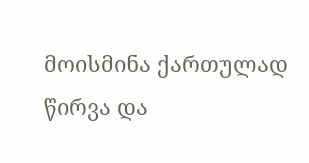მოისმინა ქართულად წირვა და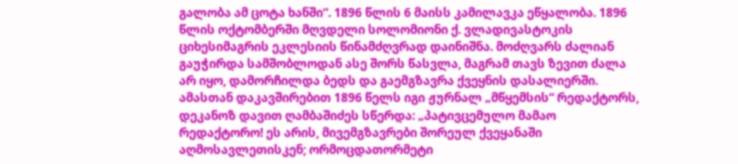გალობა ამ ცოტა ხანში“. 1896 წლის 6 მაისს კამილავკა ეწყალობა. 1896 წლის ოქტომბერში მღვდელი სოლომიონი ქ. ვლადივასტოკის ციხესიმაგრის ეკლესიის წინამძღვრად დაინიშნა. მოძღვარს ძალიან გაუჭირდა სამშობლოდან ასე შორს წასვლა, მაგრამ თავს ზევით ძალა არ იყო, დამორჩილდა ბედს და გაემგზავრა ქვეყნის დასალიერში. ამასთან დაკავშირებით 1896 წელს იგი ჟურნალ „მწყემსის“ რედაქტორს, დეკანოზ დავით ღამბაშიძეს სწერდა: „პატივცემულო მამაო რედაქტორო! ეს არის, მივემგზავრები შორეულ ქვეყანაში აღმოსავლეთისკენ; ორმოცდათორმეტი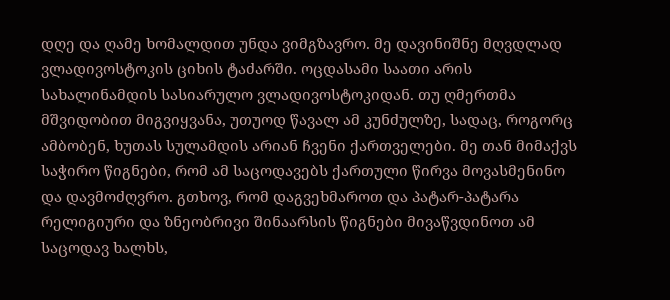დღე და ღამე ხომალდით უნდა ვიმგზავრო. მე დავინიშნე მღვდლად ვლადივოსტოკის ციხის ტაძარში. ოცდასამი საათი არის სახალინამდის სასიარულო ვლადივოსტოკიდან. თუ ღმერთმა მშვიდობით მიგვიყვანა, უთუოდ წავალ ამ კუნძულზე, სადაც, როგორც ამბობენ, ხუთას სულამდის არიან ჩვენი ქართველები. მე თან მიმაქვს საჭირო წიგნები, რომ ამ საცოდავებს ქართული წირვა მოვასმენინო და დავმოძღვრო. გთხოვ, რომ დაგვეხმაროთ და პატარ-პატარა რელიგიური და ზნეობრივი შინაარსის წიგნები მივაწვდინოთ ამ საცოდავ ხალხს,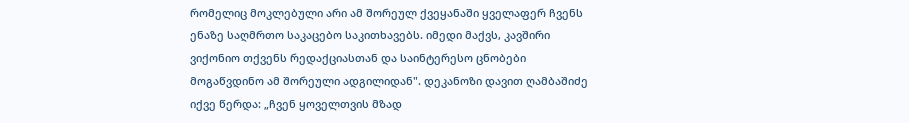რომელიც მოკლებული არი ამ შორეულ ქვეყანაში ყველაფერ ჩვენს ენაზე საღმრთო საკაცებო საკითხავებს. იმედი მაქვს, კავშირი ვიქონიო თქვენს რედაქციასთან და საინტერესო ცნობები მოგაწვდინო ამ შორეული ადგილიდან". დეკანოზი დავით ღამბაშიძე იქვე წერდა: „ჩვენ ყოველთვის მზად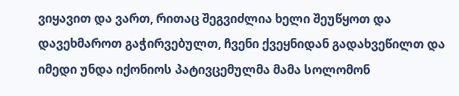ვიყავით და ვართ, რითაც შეგვიძლია ხელი შეუწყოთ და დავეხმაროთ გაჭირვებულთ, ჩვენი ქვეყნიდან გადახვეწილთ და იმედი უნდა იქონიოს პატივცემულმა მამა სოლომონ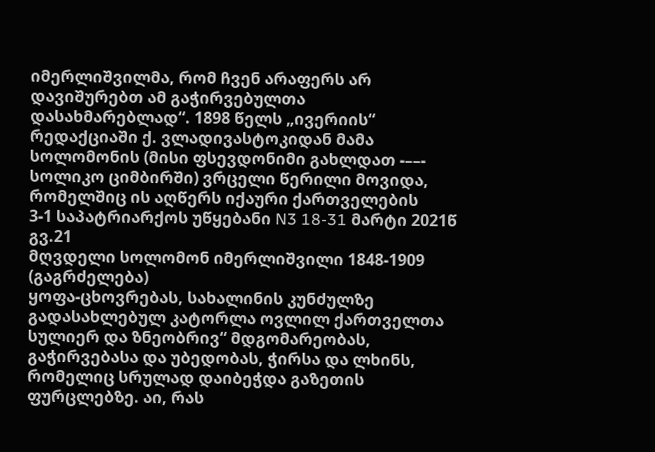იმერლიშვილმა, რომ ჩვენ არაფერს არ დავიშურებთ ამ გაჭირვებულთა დასახმარებლად“. 1898 წელს „ივერიის“ რედაქციაში ქ. ვლადივასტოკიდან მამა სოლომონის (მისი ფსევდონიმი გახლდათ -––- სოლიკო ციმბირში) ვრცელი წერილი მოვიდა, რომელშიც ის აღწერს იქაური ქართველების
3-1 საპატრიარქოს უწყებანი N3 18-31 მარტი 2021წ გვ.21
მღვდელი სოლომონ იმერლიშვილი 1848-1909 (გაგრძელება)
ყოფა-ცხოვრებას, სახალინის კუნძულზე გადასახლებულ კატორლა ოვლილ ქართველთა სულიერ და ზნეობრივ“ მდგომარეობას, გაჭირვებასა და უბედობას, ჭირსა და ლხინს, რომელიც სრულად დაიბეჭდა გაზეთის ფურცლებზე. აი, რას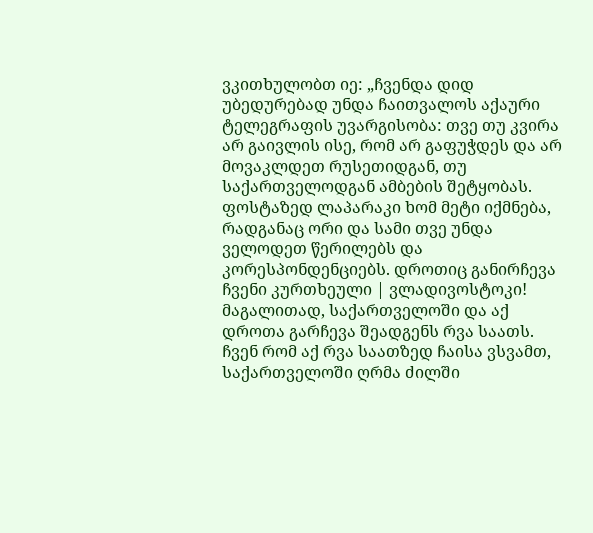ვკითხულობთ იე: „ჩვენდა დიდ უბედურებად უნდა ჩაითვალოს აქაური ტელეგრაფის უვარგისობა: თვე თუ კვირა არ გაივლის ისე, რომ არ გაფუჭდეს და არ მოვაკლდეთ რუსეთიდგან, თუ საქართველოდგან ამბების შეტყობას. ფოსტაზედ ლაპარაკი ხომ მეტი იქმნება, რადგანაც ორი და სამი თვე უნდა ველოდეთ წერილებს და კორესპონდენციებს. დროთიც განირჩევა ჩვენი კურთხეული | ვლადივოსტოკი! მაგალითად, საქართველოში და აქ დროთა გარჩევა შეადგენს რვა საათს. ჩვენ რომ აქ რვა საათზედ ჩაისა ვსვამთ, საქართველოში ღრმა ძილში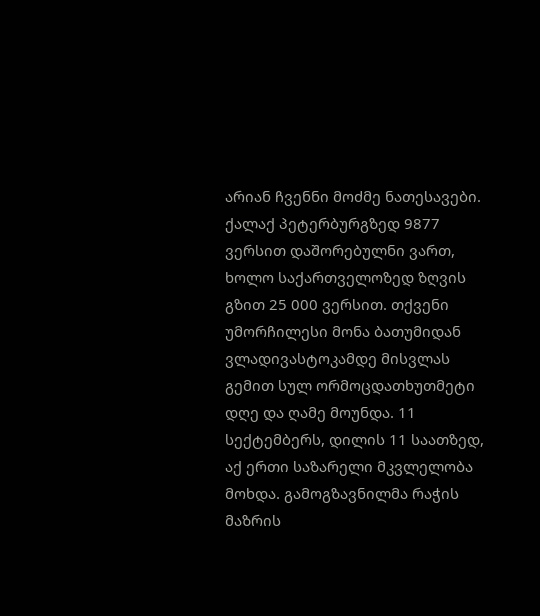არიან ჩვენნი მოძმე ნათესავები. ქალაქ პეტერბურგზედ 9877 ვერსით დაშორებულნი ვართ, ხოლო საქართველოზედ ზღვის გზით 25 000 ვერსით. თქვენი უმორჩილესი მონა ბათუმიდან ვლადივასტოკამდე მისვლას გემით სულ ორმოცდათხუთმეტი დღე და ღამე მოუნდა. 11 სექტემბერს, დილის 11 საათზედ, აქ ერთი საზარელი მკვლელობა მოხდა. გამოგზავნილმა რაჭის მაზრის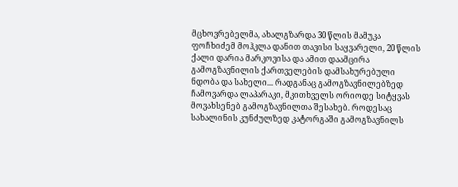მცხოვრებელმა, ახალგზარდა 30 წლის მამუკა ფოჩხიძემ მოჰკლა დანით თავისი საყვარელი, 20 წლის ქალი დარია მარკოვისა და ამით დაამცირა გამოგზავნილის ქართველების დამსახურებული ნდობა და სახელი... რადგანაც გამოგზავნილებზედ ჩამოვარდა ლაპარაკი, მკითხველს ორიოდე სიტყვას მოვახსენებ გამოგზავნილთა შესახებ. როდესაც სახალინის კუნძულზედ კატორგაში გამოგზავნილს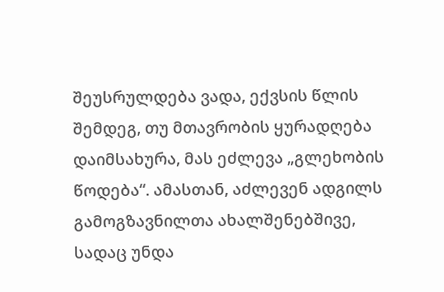შეუსრულდება ვადა, ექვსის წლის შემდეგ, თუ მთავრობის ყურადღება დაიმსახურა, მას ეძლევა „გლეხობის წოდება“. ამასთან, აძლევენ ადგილს გამოგზავნილთა ახალშენებშივე, სადაც უნდა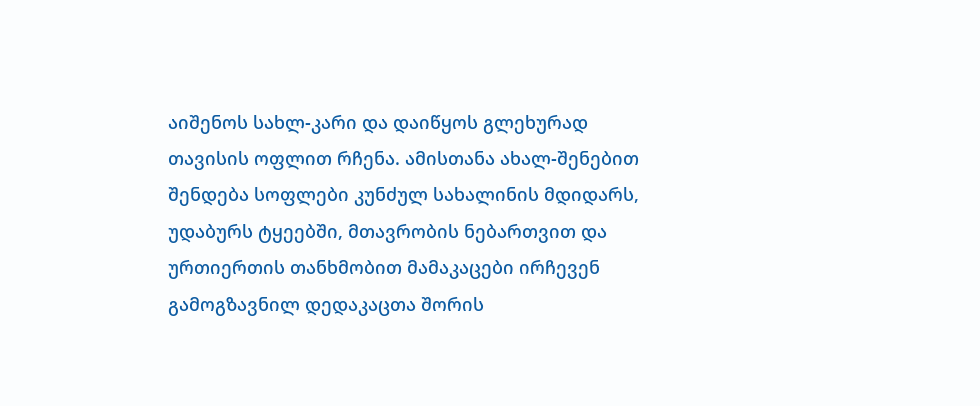აიშენოს სახლ-კარი და დაიწყოს გლეხურად თავისის ოფლით რჩენა. ამისთანა ახალ-შენებით შენდება სოფლები კუნძულ სახალინის მდიდარს, უდაბურს ტყეებში, მთავრობის ნებართვით და ურთიერთის თანხმობით მამაკაცები ირჩევენ გამოგზავნილ დედაკაცთა შორის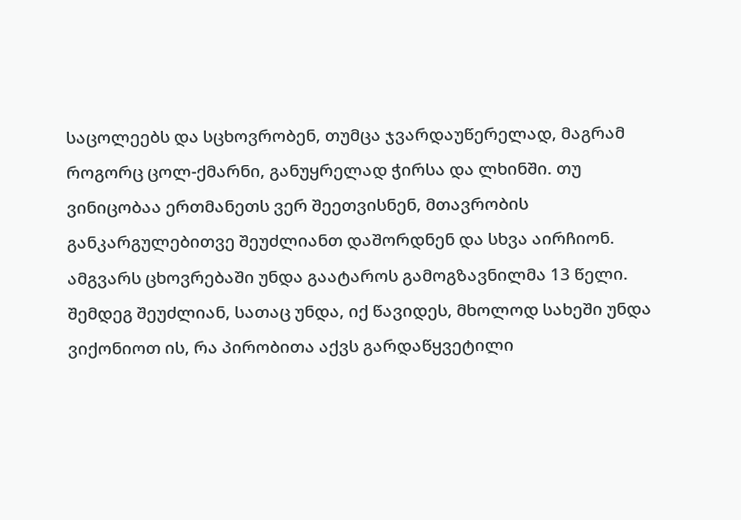საცოლეებს და სცხოვრობენ, თუმცა ჯვარდაუწერელად, მაგრამ როგორც ცოლ-ქმარნი, განუყრელად ჭირსა და ლხინში. თუ ვინიცობაა ერთმანეთს ვერ შეეთვისნენ, მთავრობის განკარგულებითვე შეუძლიანთ დაშორდნენ და სხვა აირჩიონ. ამგვარს ცხოვრებაში უნდა გაატაროს გამოგზავნილმა 13 წელი. შემდეგ შეუძლიან, სათაც უნდა, იქ წავიდეს, მხოლოდ სახეში უნდა ვიქონიოთ ის, რა პირობითა აქვს გარდაწყვეტილი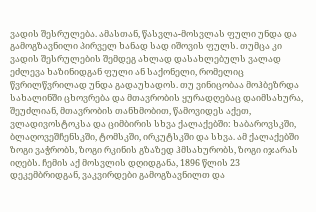ვადის შესრულება. ამასთან, წასვლა-მოსვლას ფული უნდა და გამოგზავნილი პირველ ხანად სად იშოვის ფულს. თუმცა კი ვადის შესრულების შემდეგ ახლად დასახლებულს ვალად ეძლევა ხაზინიდგან ფული ან საქონელი, რომელიც წვრილწვრილად უნდა გადაუხადოს. თუ ვინიცობაა მოჰბეზრდა სახალინში ცხოვრება და მთავრობის ყურადღებაც დაიმსახურა, შეუძლიან, მთავრობის თანხმობით, წამოვიდეს აქეთ, ვლადივოსტოკსა და ციმბირის სხვა ქალაქებში: ხაბაროვსკში, ბლაღოვეშჩენსკში, ტომსკში, ირკუტსკში და სხვა. ამ ქალაქებში ზოგი ვაჭრობს, ზოგი რკინის გზაზედ ჰმსახურობს, ზოგი იჯარას იღებს. ჩემის აქ მოსვლის დღიდგანა, 1896 წლის 23 დეკემბრიდგან, ვაკვირდები გამოგზავნილთ და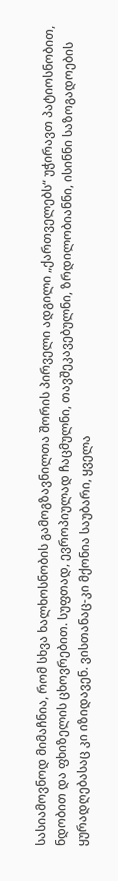სასიამოვნოდ მიმაჩნია, რომ სხვა ხალხოსნობის გამოგზავნილთა შორის პირველი ადგილი „ქართველებს“ უჭირავთ პატიოსნობით, ნდობით და ფხიზელის ცხოვრებით. სუფთად, ევროპიულად ჩაცმულნი, თავშეკავებულნი, ზრდილობიანნი, ისინნი საზოგადოების ყურადღებასაც კი იზიდავენ. ვისთანაც-კი მქონია საუბარი, ყველა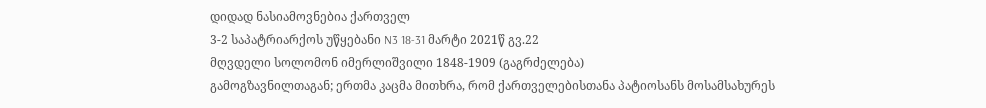დიდად ნასიამოვნებია ქართველ
3-2 საპატრიარქოს უწყებანი N3 18-31 მარტი 2021წ გვ.22
მღვდელი სოლომონ იმერლიშვილი 1848-1909 (გაგრძელება)
გამოგზავნილთაგან; ერთმა კაცმა მითხრა, რომ ქართველებისთანა პატიოსანს მოსამსახურეს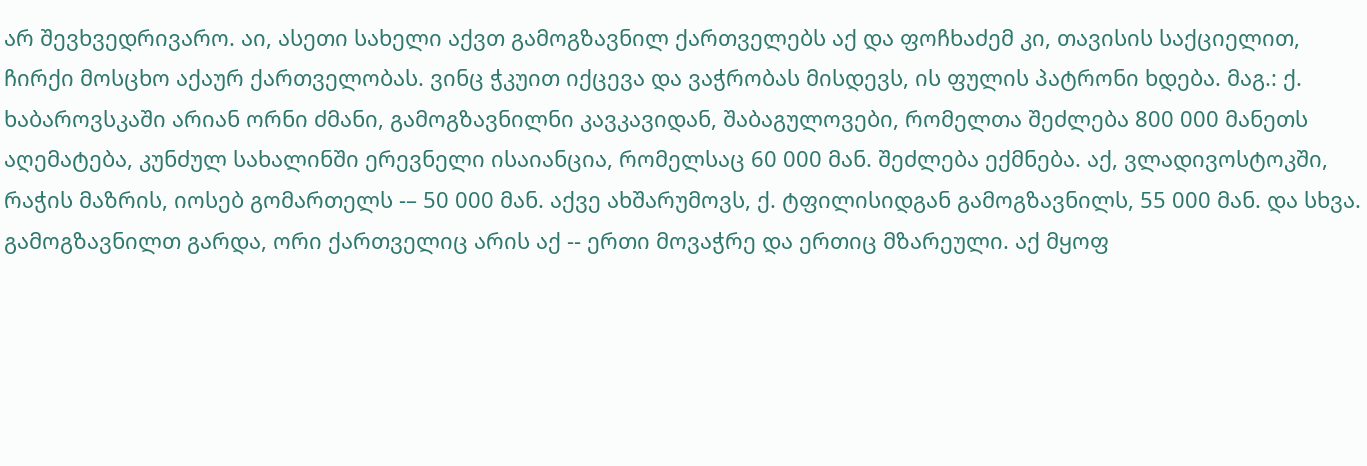არ შევხვედრივარო. აი, ასეთი სახელი აქვთ გამოგზავნილ ქართველებს აქ და ფოჩხაძემ კი, თავისის საქციელით, ჩირქი მოსცხო აქაურ ქართველობას. ვინც ჭკუით იქცევა და ვაჭრობას მისდევს, ის ფულის პატრონი ხდება. მაგ.: ქ. ხაბაროვსკაში არიან ორნი ძმანი, გამოგზავნილნი კავკავიდან, შაბაგულოვები, რომელთა შეძლება 800 000 მანეთს აღემატება, კუნძულ სახალინში ერევნელი ისაიანცია, რომელსაც 60 000 მან. შეძლება ექმნება. აქ, ვლადივოსტოკში, რაჭის მაზრის, იოსებ გომართელს -– 50 000 მან. აქვე ახშარუმოვს, ქ. ტფილისიდგან გამოგზავნილს, 55 000 მან. და სხვა. გამოგზავნილთ გარდა, ორი ქართველიც არის აქ -- ერთი მოვაჭრე და ერთიც მზარეული. აქ მყოფ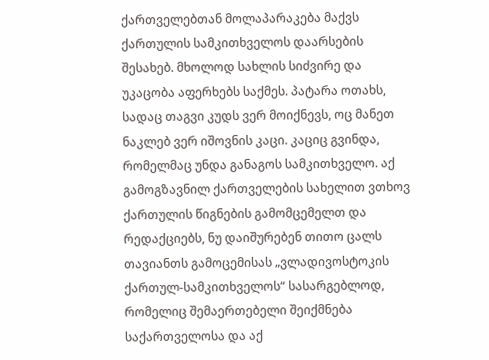ქართველებთან მოლაპარაკება მაქვს ქართულის სამკითხველოს დაარსების შესახებ. მხოლოდ სახლის სიძვირე და უკაცობა აფერხებს საქმეს. პატარა ოთახს, სადაც თაგვი კუდს ვერ მოიქნევს, ოც მანეთ ნაკლებ ვერ იშოვნის კაცი. კაციც გვინდა, რომელმაც უნდა განაგოს სამკითხველო. აქ გამოგზავნილ ქართველების სახელით ვთხოვ ქართულის წიგნების გამომცემელთ და რედაქციებს, ნუ დაიშურებენ თითო ცალს თავიანთს გამოცემისას „ვლადივოსტოკის ქართულ-სამკითხველოს“ სასარგებლოდ, რომელიც შემაერთებელი შეიქმნება საქართველოსა და აქ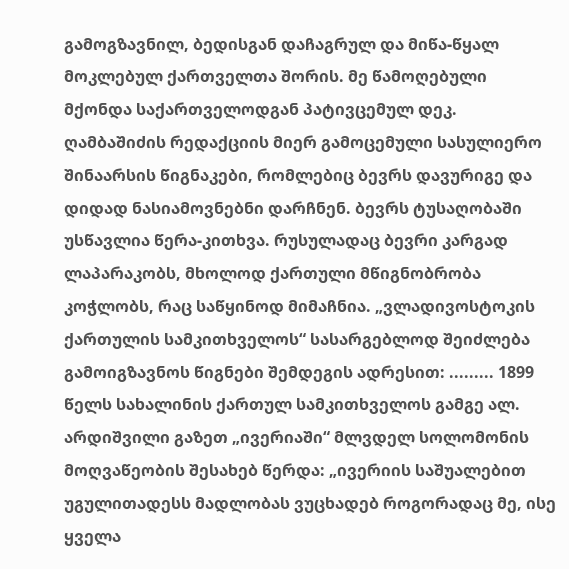გამოგზავნილ, ბედისგან დაჩაგრულ და მიწა-წყალ მოკლებულ ქართველთა შორის. მე წამოღებული მქონდა საქართველოდგან პატივცემულ დეკ. ღამბაშიძის რედაქციის მიერ გამოცემული სასულიერო შინაარსის წიგნაკები, რომლებიც ბევრს დავურიგე და დიდად ნასიამოვნებნი დარჩნენ. ბევრს ტუსაღობაში უსწავლია წერა-კითხვა. რუსულადაც ბევრი კარგად ლაპარაკობს, მხოლოდ ქართული მწიგნობრობა კოჭლობს, რაც საწყინოდ მიმაჩნია. „ვლადივოსტოკის ქართულის სამკითხველოს“ სასარგებლოდ შეიძლება გამოიგზავნოს წიგნები შემდეგის ადრესით: ......... 1899 წელს სახალინის ქართულ სამკითხველოს გამგე ალ. არდიშვილი გაზეთ „ივერიაში“ მლვდელ სოლომონის მოღვაწეობის შესახებ წერდა: „ივერიის საშუალებით უგულითადესს მადლობას ვუცხადებ როგორადაც მე, ისე ყველა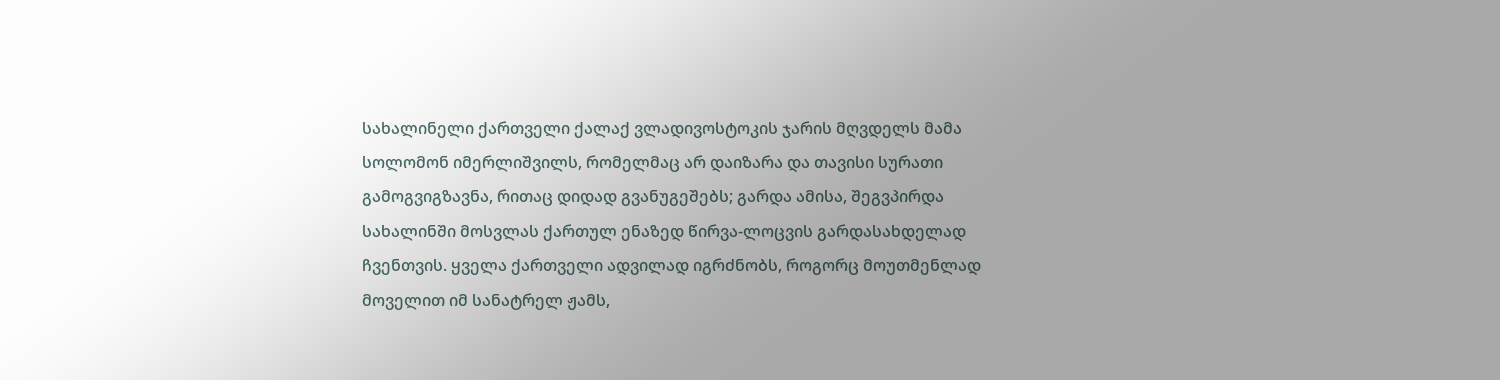სახალინელი ქართველი ქალაქ ვლადივოსტოკის ჯარის მღვდელს მამა სოლომონ იმერლიშვილს, რომელმაც არ დაიზარა და თავისი სურათი გამოგვიგზავნა, რითაც დიდად გვანუგეშებს; გარდა ამისა, შეგვპირდა სახალინში მოსვლას ქართულ ენაზედ წირვა-ლოცვის გარდასახდელად ჩვენთვის. ყველა ქართველი ადვილად იგრძნობს, როგორც მოუთმენლად მოველით იმ სანატრელ ჟამს,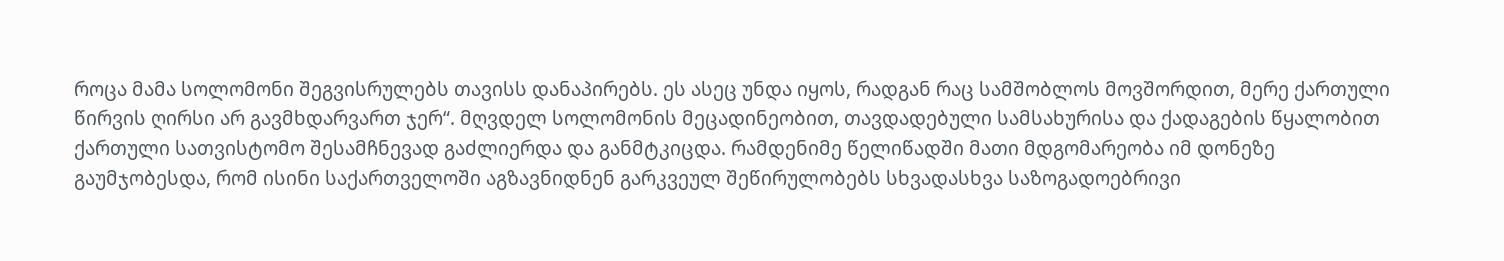როცა მამა სოლომონი შეგვისრულებს თავისს დანაპირებს. ეს ასეც უნდა იყოს, რადგან რაც სამშობლოს მოვშორდით, მერე ქართული წირვის ღირსი არ გავმხდარვართ ჯერ“. მღვდელ სოლომონის მეცადინეობით, თავდადებული სამსახურისა და ქადაგების წყალობით ქართული სათვისტომო შესამჩნევად გაძლიერდა და განმტკიცდა. რამდენიმე წელიწადში მათი მდგომარეობა იმ დონეზე გაუმჯობესდა, რომ ისინი საქართველოში აგზავნიდნენ გარკვეულ შეწირულობებს სხვადასხვა საზოგადოებრივი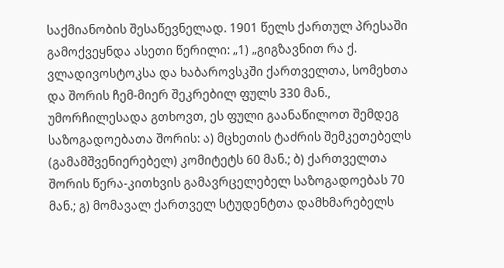საქმიანობის შესაწევნელად. 1901 წელს ქართულ პრესაში გამოქვეყნდა ასეთი წერილი: „1) „გიგზავნით რა ქ. ვლადივოსტოკსა და ხაბაროვსკში ქართველთა, სომეხთა და შორის ჩემ-მიერ შეკრებილ ფულს 330 მან., უმორჩილესადა გთხოვთ, ეს ფული გაანაწილოთ შემდეგ საზოგადოებათა შორის: ა) მცხეთის ტაძრის შემკეთებელს (გამამშვენიერებელ) კომიტეტს 60 მან.; ბ) ქართველთა შორის წერა-კითხვის გამავრცელებელ საზოგადოებას 70 მან.; გ) მომავალ ქართველ სტუდენტთა დამხმარებელს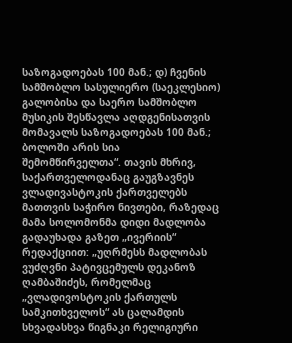საზოგადოებას 100 მან.; დ) ჩვენის სამშობლო სასულიერო (საეკლესიო) გალობისა და საერო სამშობლო მუსიკის შესწავლა აღდგენისათვის მომავალს საზოგადოებას 100 მან.; ბოლოში არის სია შემომწირველთა“. თავის მხრივ, საქართველოდანაც გაუგზავნეს ვლადივასტოკის ქართველებს მათთვის საჭირო ნივთები, რაზედაც მამა სოლომონმა დიდი მადლობა გადაუხადა გაზეთ „ივერიის“ რედაქციით: „უღრმესს მადლობას ვუძღვნი პატივცემულს დეკანოზ ღამბაშიძეს, რომელმაც „ვლადივოსტოკის ქართულს სამკითხველოს“ ას ცალამდის სხვადასხვა წიგნაკი რელიგიური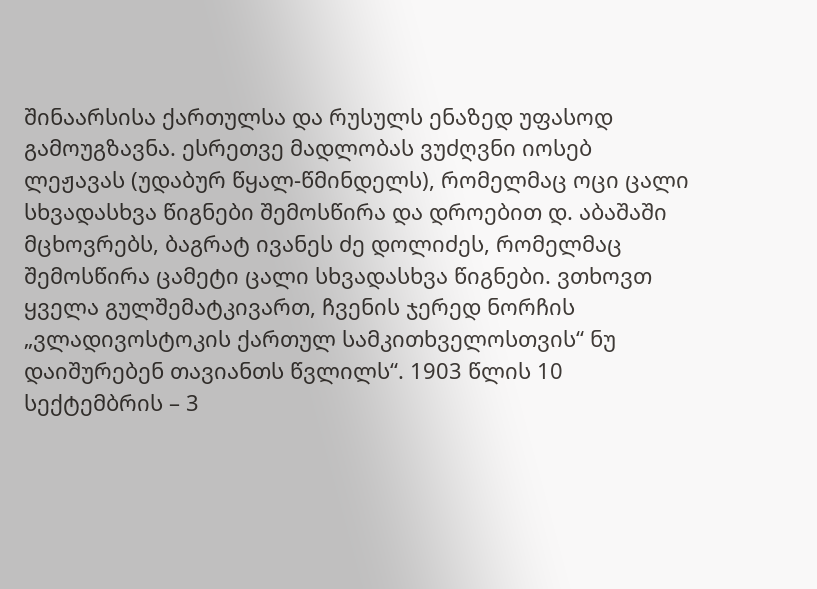შინაარსისა ქართულსა და რუსულს ენაზედ უფასოდ გამოუგზავნა. ესრეთვე მადლობას ვუძღვნი იოსებ ლეჟავას (უდაბურ წყალ-წმინდელს), რომელმაც ოცი ცალი სხვადასხვა წიგნები შემოსწირა და დროებით დ. აბაშაში მცხოვრებს, ბაგრატ ივანეს ძე დოლიძეს, რომელმაც შემოსწირა ცამეტი ცალი სხვადასხვა წიგნები. ვთხოვთ ყველა გულშემატკივართ, ჩვენის ჯერედ ნორჩის „ვლადივოსტოკის ქართულ სამკითხველოსთვის“ ნუ დაიშურებენ თავიანთს წვლილს“. 1903 წლის 10 სექტემბრის – 3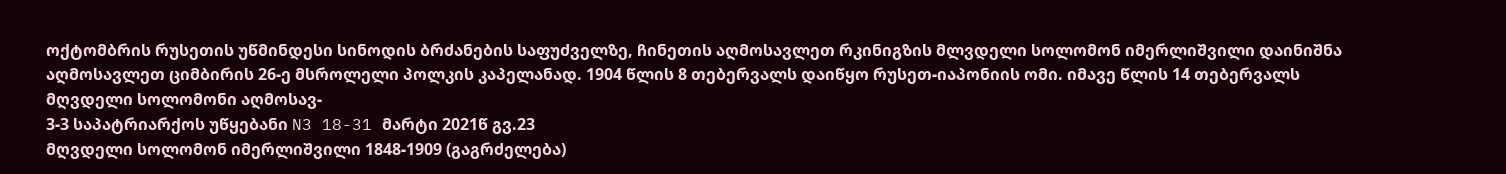ოქტომბრის რუსეთის უწმინდესი სინოდის ბრძანების საფუძველზე, ჩინეთის აღმოსავლეთ რკინიგზის მლვდელი სოლომონ იმერლიშვილი დაინიშნა აღმოსავლეთ ციმბირის 26-ე მსროლელი პოლკის კაპელანად. 1904 წლის 8 თებერვალს დაიწყო რუსეთ-იაპონიის ომი. იმავე წლის 14 თებერვალს მღვდელი სოლომონი აღმოსავ-
3-3 საპატრიარქოს უწყებანი N3 18-31 მარტი 2021წ გვ.23
მღვდელი სოლომონ იმერლიშვილი 1848-1909 (გაგრძელება)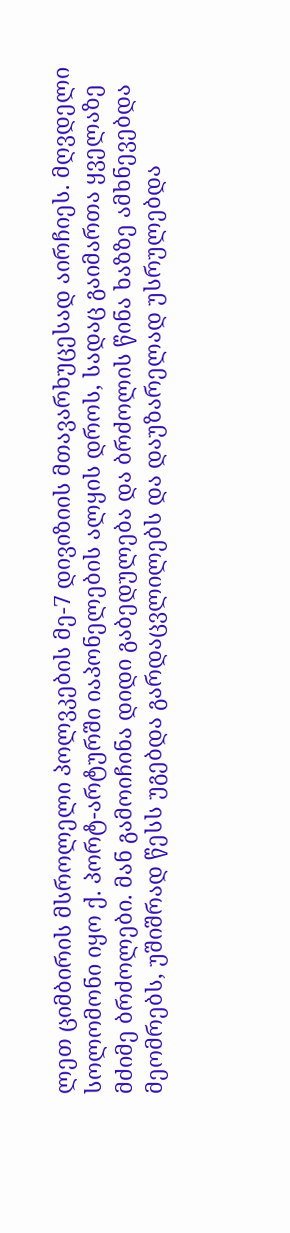ლეთ ციმბირის მსროლელი პოლვკების მე-7 დივიზიის მთავარხუცესად აირჩიეს. მღვდელი სოლომონი იყო ქ. პორტ-არტურში იაპონელების ალყის დროს, სადაც გაიმართა ყველაზე მძიმე ბრძოლები. მან გამოიჩინა დიდი გაბედულება და ბრძოლის წინა ხაზზე ამხნევებდა მეომრებს, უშიშრად წესს უგებდა გარდაცვლილებს და დაუზარელად უსრულებდა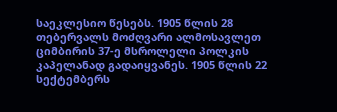საეკლესიო წესებს. 1905 წლის 28 თებერვალს მოძღვარი ალმოსავლეთ ციმბირის 37-ე მსროლელი პოლკის კაპელანად გადაიყვანეს. 1905 წლის 22 სექტემბერს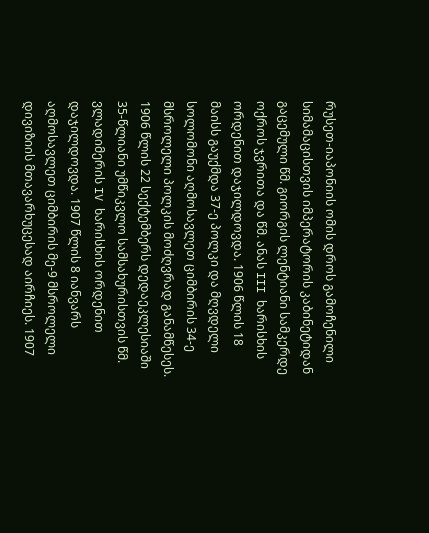რუსეთ-იაპონიის ომის დროს გამოჩენილი სიმამაცისთვის იმპერატორის კაბინეტიდან გაცემული წმ. გიორგის ლენტიანი სამკერდე ოქროს ჯვრითა და წმ. ანას III ხარისხის ორდენით დაჯილდოვდა. 1906 წლის 18 მაისს გაუქმდა 37-ე პოლკი და მღვდელი სოლომონი აღმოსავლეთ ციმბირის 34-ე მსროლელი პოლკის მოძღვრად განამწესეს. 1906 წლის 22 სექტემბერს დედაეკლესიაში 35-წლიანი უმწიკვლო სამსახურისთვის წმ. ვლადიმერის IV ხარისხის ორდენით დაჯილდოვდა. 1907 წლის 8 იანვარს აღმოსავლეთ ციმბირის მე-9 მსროლელი დივიზიის მთავარხუცესად აირჩიეს. 1907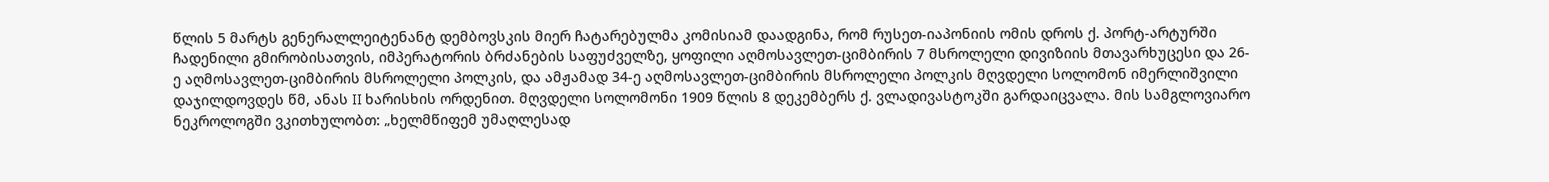წლის 5 მარტს გენერალლეიტენანტ დემბოვსკის მიერ ჩატარებულმა კომისიამ დაადგინა, რომ რუსეთ-იაპონიის ომის დროს ქ. პორტ-არტურში ჩადენილი გმირობისათვის, იმპერატორის ბრძანების საფუძველზე, ყოფილი აღმოსავლეთ-ციმბირის 7 მსროლელი დივიზიის მთავარხუცესი და 26-ე აღმოსავლეთ-ციმბირის მსროლელი პოლკის, და ამჟამად 34-ე აღმოსავლეთ-ციმბირის მსროლელი პოლკის მღვდელი სოლომონ იმერლიშვილი დაჯილდოვდეს წმ, ანას II ხარისხის ორდენით. მღვდელი სოლომონი 1909 წლის 8 დეკემბერს ქ. ვლადივასტოკში გარდაიცვალა. მის სამგლოვიარო ნეკროლოგში ვკითხულობთ: „ხელმწიფემ უმაღლესად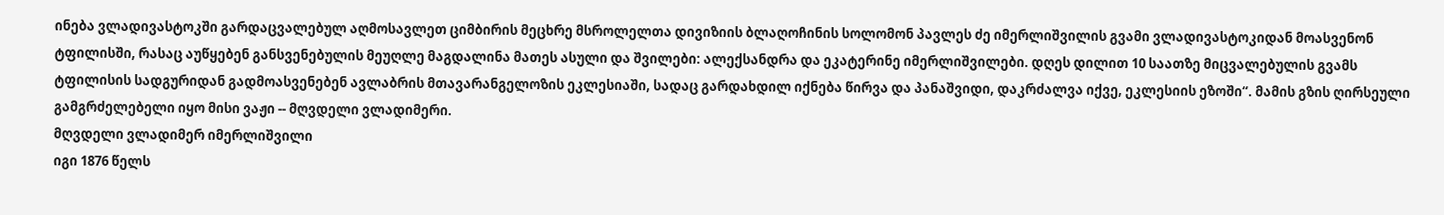ინება ვლადივასტოკში გარდაცვალებულ აღმოსავლეთ ციმბირის მეცხრე მსროლელთა დივიზიის ბლაღოჩინის სოლომონ პავლეს ძე იმერლიშვილის გვამი ვლადივასტოკიდან მოასვენონ ტფილისში, რასაც აუწყებენ განსვენებულის მეუღლე მაგდალინა მათეს ასული და შვილები: ალექსანდრა და ეკატერინე იმერლიშვილები. დღეს დილით 10 საათზე მიცვალებულის გვამს ტფილისის სადგურიდან გადმოასვენებენ ავლაბრის მთავარანგელოზის ეკლესიაში, სადაც გარდახდილ იქნება წირვა და პანაშვიდი, დაკრძალვა იქვე, ეკლესიის ეზოში“. მამის გზის ღირსეული გამგრძელებელი იყო მისი ვაჟი -- მღვდელი ვლადიმერი.
მღვდელი ვლადიმერ იმერლიშვილი
იგი 1876 წელს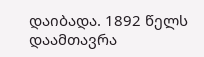დაიბადა. 1892 წელს დაამთავრა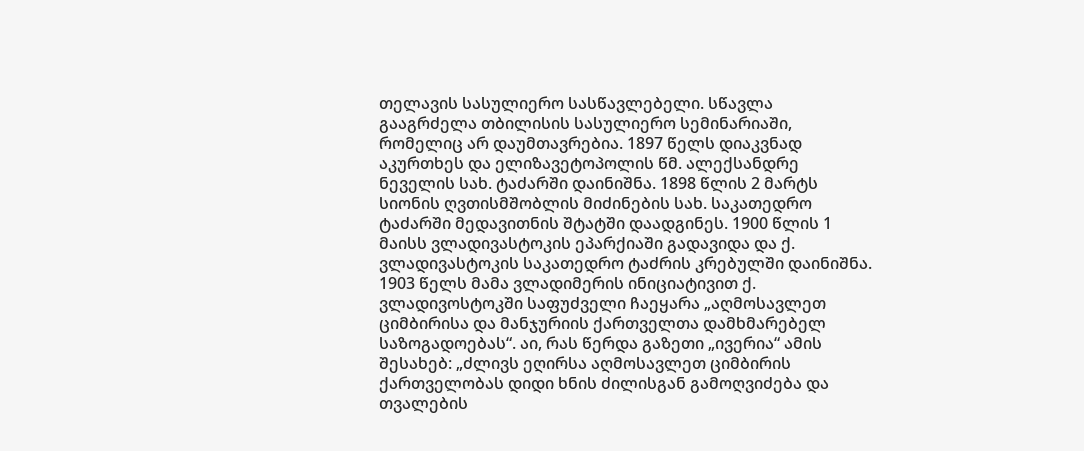თელავის სასულიერო სასწავლებელი. სწავლა გააგრძელა თბილისის სასულიერო სემინარიაში, რომელიც არ დაუმთავრებია. 1897 წელს დიაკვნად აკურთხეს და ელიზავეტოპოლის წმ. ალექსანდრე ნეველის სახ. ტაძარში დაინიშნა. 1898 წლის 2 მარტს სიონის ღვთისმშობლის მიძინების სახ. საკათედრო ტაძარში მედავითნის შტატში დაადგინეს. 1900 წლის 1 მაისს ვლადივასტოკის ეპარქიაში გადავიდა და ქ. ვლადივასტოკის საკათედრო ტაძრის კრებულში დაინიშნა. 1903 წელს მამა ვლადიმერის ინიციატივით ქ. ვლადივოსტოკში საფუძველი ჩაეყარა „აღმოსავლეთ ციმბირისა და მანჯურიის ქართველთა დამხმარებელ საზოგადოებას“. აი, რას წერდა გაზეთი „ივერია“ ამის შესახებ: „ძლივს ეღირსა აღმოსავლეთ ციმბირის ქართველობას დიდი ხნის ძილისგან გამოღვიძება და თვალების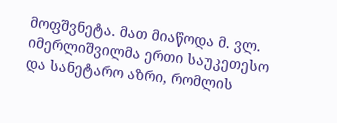მოფშვნეტა. მათ მიაწოდა მ. ვლ. იმერლიშვილმა ერთი საუკეთესო და სანეტარო აზრი, რომლის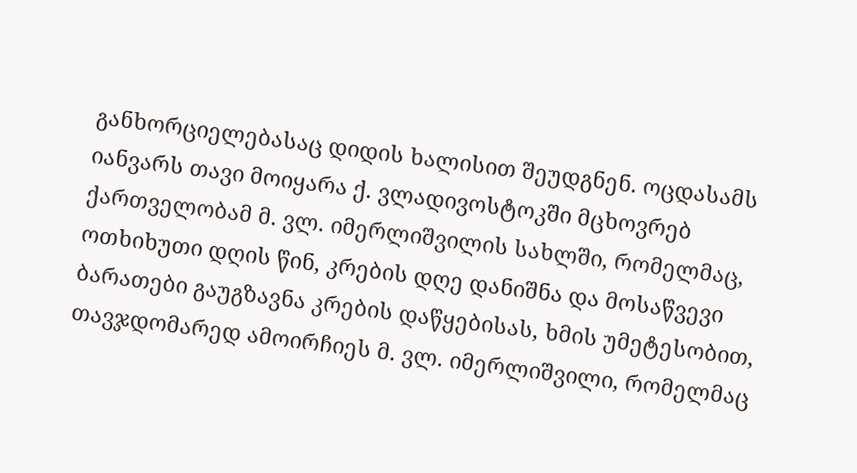განხორციელებასაც დიდის ხალისით შეუდგნენ. ოცდასამს იანვარს თავი მოიყარა ქ. ვლადივოსტოკში მცხოვრებ ქართველობამ მ. ვლ. იმერლიშვილის სახლში, რომელმაც, ოთხიხუთი დღის წინ, კრების დღე დანიშნა და მოსაწვევი ბარათები გაუგზავნა კრების დაწყებისას, ხმის უმეტესობით, თავჯდომარედ ამოირჩიეს მ. ვლ. იმერლიშვილი, რომელმაც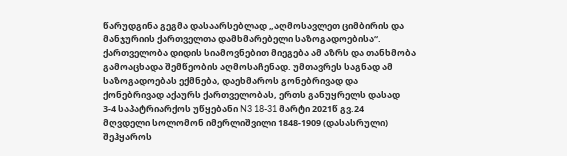წარუდგინა გეგმა დასაარსებლად „აღმოსავლეთ ციმბირის და მანჯურიის ქართველთა დამხმარებელი საზოგადოებისა“. ქართველობა დიდის სიამოვნებით მიეგება ამ აზრს და თანხმობა გამოაცხადა შემწეობის აღმოსაჩენად. უმთავრეს საგნად ამ საზოგადოებას ექმნება, დაეხმაროს გონებრივად და ქონებრივად აქაურს ქართველობას, ერთს განუყრელს დასად
3-4 საპატრიარქოს უწყებანი N3 18-31 მარტი 2021წ გვ.24
მღვდელი სოლომონ იმერლიშვილი 1848-1909 (დასასრული)
შეჰყაროს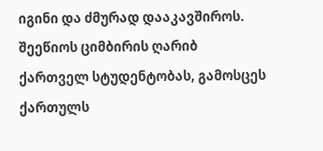იგინი და ძმურად დააკავშიროს. შეეწიოს ციმბირის ღარიბ ქართველ სტუდენტობას, გამოსცეს ქართულს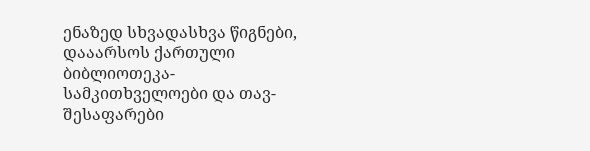ენაზედ სხვადასხვა წიგნები, დააარსოს ქართული ბიბლიოთეკა-სამკითხველოები და თავ-შესაფარები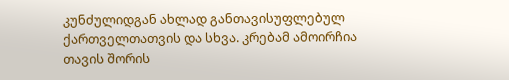კუნძულიდგან ახლად განთავისუფლებულ ქართველთათვის და სხვა. კრებამ ამოირჩია თავის შორის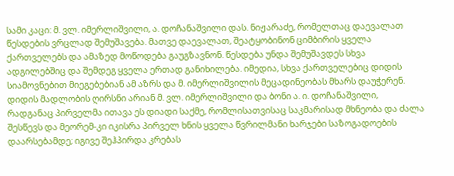სამი კაცი: მ. ვლ. იმერლიშვილი, ა. დოჩანაშვილი დას. ნიჟარაძე, რომელთაც დაევალათ წესდების ვრცლად შემუშავება. მათვე დაევალათ, შეატყობინონ ციმბირის ყველა ქართველებს და ამაზედ მოწოდება გაუგზავნონ. წესდება უნდა შემუშავდეს სხვა ადგილებშიც და შემდეგ ყველა ერთად განიხილება. იმედია, სხვა ქართველებიც დიდის სიამოვნებით მიეგებებიან ამ აზრს და მ. იმერლიშვილის მეცადინეობას მხარს დაუჭერენ. დიდის მადლობის ღირსნი არიან მ. ვლ. იმერლიშვილი და ბონი ა. ი. დოჩანაშვილი, რადგანაც პირველმა ითავა ეს დიადი საქმე, რომლისათვისაც საკმარისად მხნეობა და ძალა შესწევს და მეორემ-კი იკისრა პირველ ხნის ყველა წვრილმანი ხარჯები საზოგადოების დაარსებამდე; იგივე შეჰპირდა კრებას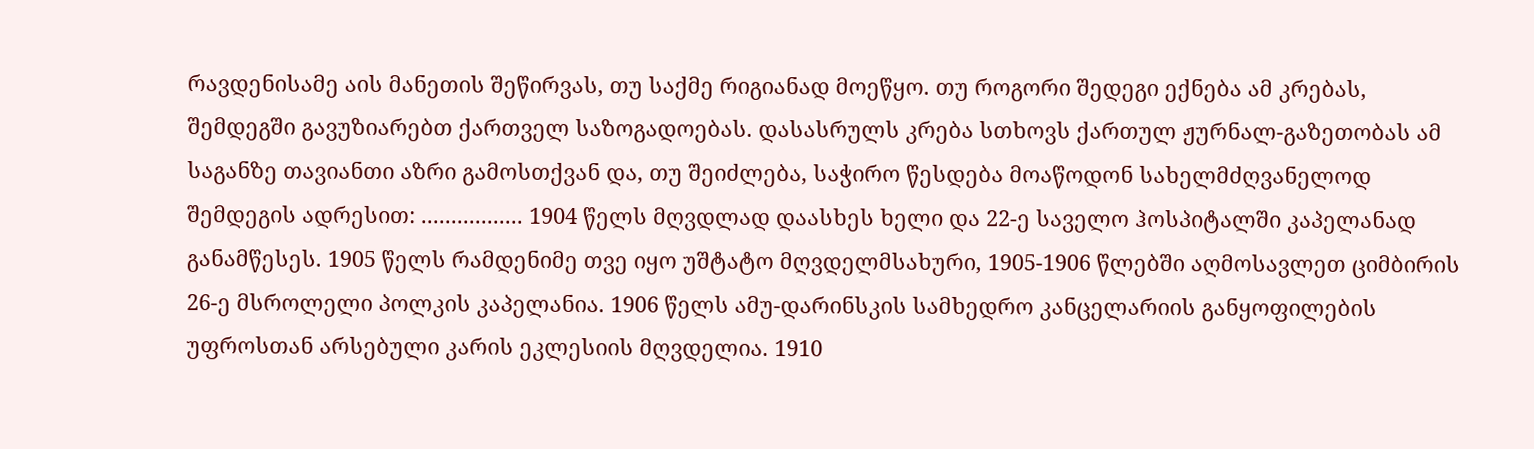რავდენისამე აის მანეთის შეწირვას, თუ საქმე რიგიანად მოეწყო. თუ როგორი შედეგი ექნება ამ კრებას, შემდეგში გავუზიარებთ ქართველ საზოგადოებას. დასასრულს კრება სთხოვს ქართულ ჟურნალ-გაზეთობას ამ საგანზე თავიანთი აზრი გამოსთქვან და, თუ შეიძლება, საჭირო წესდება მოაწოდონ სახელმძღვანელოდ შემდეგის ადრესით: ................. 1904 წელს მღვდლად დაასხეს ხელი და 22-ე საველო ჰოსპიტალში კაპელანად განამწესეს. 1905 წელს რამდენიმე თვე იყო უშტატო მღვდელმსახური, 1905-1906 წლებში აღმოსავლეთ ციმბირის 26-ე მსროლელი პოლკის კაპელანია. 1906 წელს ამუ-დარინსკის სამხედრო კანცელარიის განყოფილების უფროსთან არსებული კარის ეკლესიის მღვდელია. 1910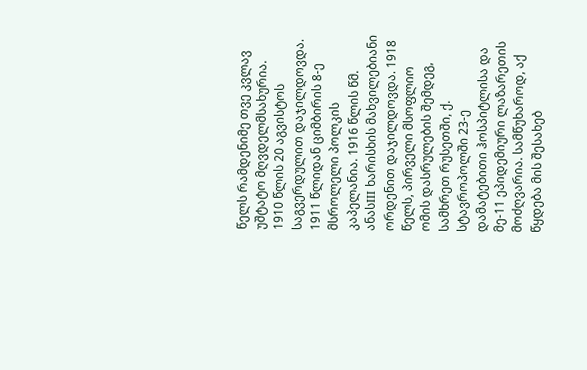წელს რამდენიმე თვე კვლავ უშტატო მღვდელმსახურია. 1910 წლის 20 აგვისტოს საგვერდულით დაჯილდოვდა. 1911 წლიდან ციმბირის 8-ე მსროლელი პოლკის კაპელანია. 1916 წლის წმ. ანასIII ხარისხის მახვილებიანი ორდენით დაჯილდოვდა. 1918 წელს, პირველი მსოფლიო ომის დასრულების შემდეგ, სამხრეთ რუსეთში, ქ. სტავროპოლში 23-ე დამატებითი ჰოსპიტლისა და მე-11 ეპიდემიური ლაზარეთის მოძღვარია. სამწუხაროდ, აქ წყდება მის შესახებ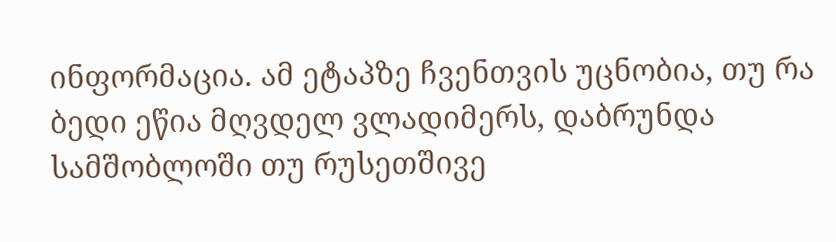ინფორმაცია. ამ ეტაპზე ჩვენთვის უცნობია, თუ რა ბედი ეწია მღვდელ ვლადიმერს, დაბრუნდა სამშობლოში თუ რუსეთშივე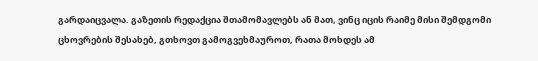გარდაიცვალა. გაზეთის რედაქცია შთამომავლებს ან მათ, ვინც იცის რაიმე მისი შემდგომი ცხოვრების შესახებ, გთხოვთ გამოგვეხმაუროთ, რათა მოხდეს ამ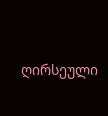ღირსეული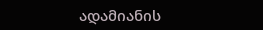ადამიანის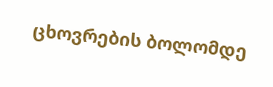ცხოვრების ბოლომდე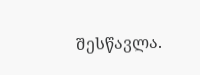შესწავლა.